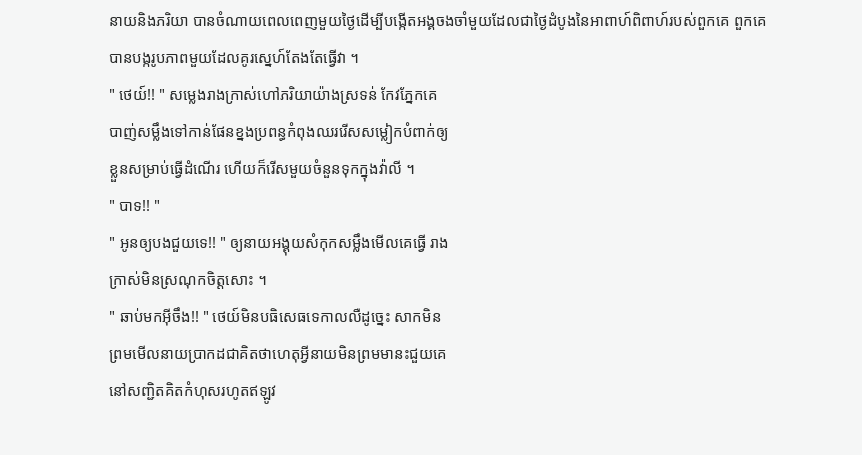នាយនិងភរិយា បានចំណាយពេលពេញមួយថ្ងៃដើម្បីបង្កើតអង្គចងចាំមួយដែលជាថ្ងៃដំបូងនៃអាពាហ៍ពិពាហ៍របស់ពួកគេ ពួកគេ
បានបង្ករូបភាពមួយដែលគូរស្នេហ៍តែងតែធ្វើវា ។
" ថេយ៍!! " សម្លេងរាងក្រាស់ហៅភរិយាយ៉ាងស្រទន់ កែវភ្នែកគេ
បាញ់សម្លឹងទៅកាន់ផែនខ្នងប្រពន្ធកំពុងឈររើសសម្លៀកបំពាក់ឲ្យ
ខ្លួនសម្រាប់ធ្វើដំណើរ ហើយក៏រើសមួយចំនួនទុកក្នុងវ៉ាលី ។
" បាទ!! "
" អូនឲ្យបងជួយទេ!! " ឲ្យនាយអង្គុយសំកុកសម្លឹងមើលគេធ្វើ រាង
ក្រាស់មិនស្រណុកចិត្ដសោះ ។
" ឆាប់មកអ៊ីចឹង!! " ថេយ៍មិនបធិសេធទេកាលលឺដូច្នេះ សាកមិន
ព្រមមើលនាយប្រាកដជាគិតថាហេតុអ្វីនាយមិនព្រមមានះជួយគេ
នៅសញ្ជិតគិតកំហុសរហូតឥឡូវ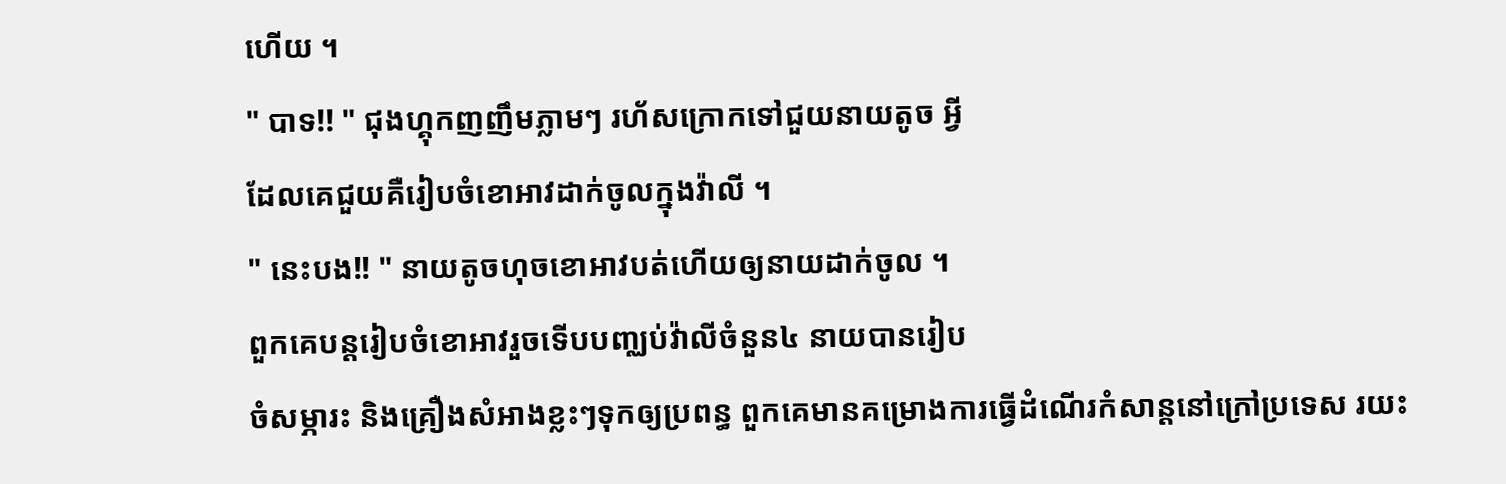ហើយ ។
" បាទ!! " ជុងហ្គុកញញឹមភ្លាមៗ រហ័សក្រោកទៅជួយនាយតូច អ្វី
ដែលគេជួយគឺរៀបចំខោអាវដាក់ចូលក្នុងវ៉ាលី ។
" នេះបង!! " នាយតូចហុចខោអាវបត់ហើយឲ្យនាយដាក់ចូល ។
ពួកគេបន្ដរៀបចំខោអាវរួចទើបបញ្ឈប់វ៉ាលីចំនួន៤ នាយបានរៀប
ចំសម្ភារះ និងគ្រឿងសំអាងខ្លះៗទុកឲ្យប្រពន្ធ ពួកគេមានគម្រោងការធ្វើដំណើរកំសាន្ដនៅក្រៅប្រទេស រយះ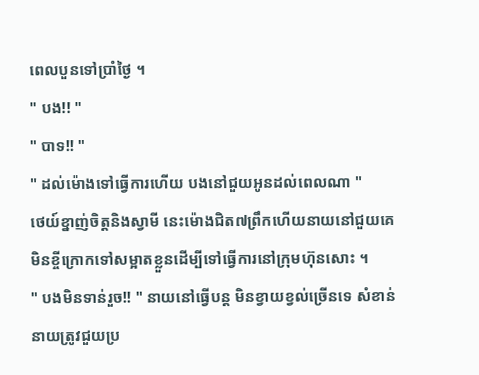ពេលបួនទៅប្រាំថ្ងៃ ។
" បង!! "
" បាទ!! "
" ដល់ម៉ោងទៅធ្វើការហើយ បងនៅជួយអូនដល់ពេលណា "
ថេយ៍ខ្នាញ់ចិត្ដនិងស្វាមី នេះម៉ោងជិត៧ព្រឹកហើយនាយនៅជួយគេ
មិនខ្ចីក្រោកទៅសម្អាតខ្លួនដើម្បីទៅធ្វើការនៅក្រុមហ៊ុនសោះ ។
" បងមិនទាន់រួច!! " នាយនៅធ្វើបន្ដ មិនខ្វាយខ្វល់ច្រើនទេ សំខាន់
នាយត្រូវជួយប្រ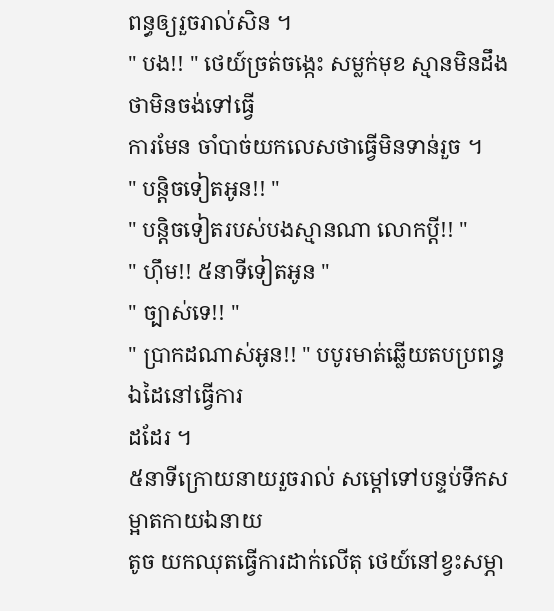ពន្ធឲ្យរួចរាល់សិន ។
" បង!! " ថេយ៍ច្រត់ចង្កេះ សម្លក់មុខ ស្មានមិនដឹងថាមិនចង់ទៅធ្វើ
ការមែន ចាំបាច់យកលេសថាធ្វើមិនទាន់រួច ។
" បន្ដិចទៀតអូន!! "
" បន្ដិចទៀតរបស់បងស្មានណា លោកប្ដី!! "
" ហ៊ឹម!! ៥នាទីទៀតអូន "
" ច្បាស់ទេ!! "
" ប្រាកដណាស់អូន!! " បបូរមាត់ឆ្លើយតបប្រពន្ធ ឯដៃនៅធ្វើការ
ដដែរ ។
៥នាទីក្រោយនាយរួចរាល់ សម្ដៅទៅបន្ទប់ទឹកសម្អាតកាយឯនាយ
តូច យកឈុតធ្វើការដាក់លើតុ ថេយ៍នៅខ្វះសម្ភា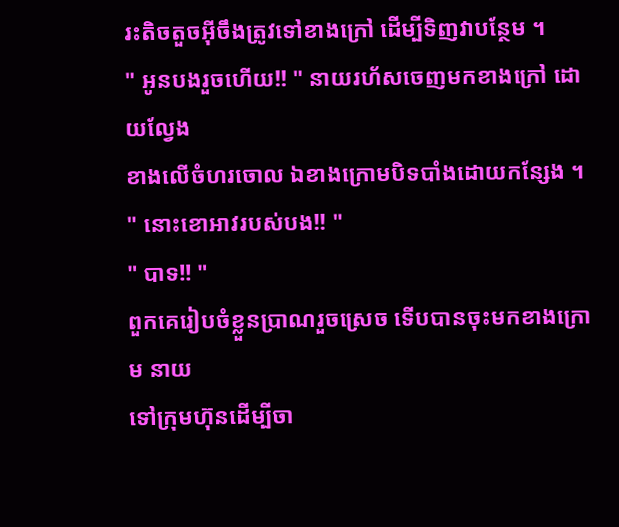រះតិចតួចអ៊ីចឹងត្រូវទៅខាងក្រៅ ដើម្បីទិញវាបន្ថែម ។
" អូនបងរួចហើយ!! " នាយរហ័សចេញមកខាងក្រៅ ដោយល្វែង
ខាងលើចំហរចោល ឯខាងក្រោមបិទបាំងដោយកន្សែង ។
" នោះខោអាវរបស់បង!! "
" បាទ!! "
ពួកគេរៀបចំខ្លួនប្រាណរួចស្រេច ទើបបានចុះមកខាងក្រោម នាយ
ទៅក្រុមហ៊ុនដើម្បីចា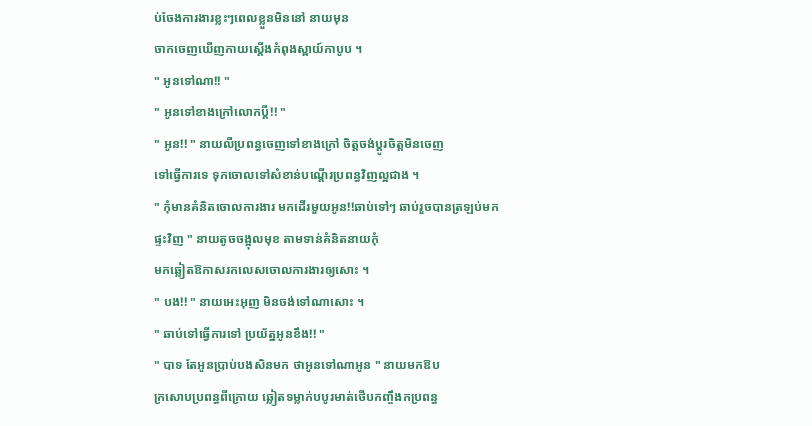ប់ចែងការងារខ្លះៗពេលខ្លួនមិននៅ នាយមុន
ចាកចេញឃើញកាយស្ដើងកំពុងស្ពាយ៍កាបូប ។
" អូនទៅណា!! "
" អូនទៅខាងក្រៅលោកប្ដី!! "
" អូន!! " នាយលឺប្រពន្ធចេញទៅខាងក្រៅ ចិត្ដចង់ប្ដូរចិត្ដមិនចេញ
ទៅធ្វើការទេ ទុកចោលទៅសំខាន់បណ្ដើរប្រពន្ធវិញល្អជាង ។
" កុំមានគំនិតចោលការងារ មកដើរមួយអូន!!ឆាប់ទៅៗ ឆាប់រួចបានត្រឡប់មកផ្ទះវិញ " នាយតូចចង្អុលមុខ តាមទាន់គំនិតនាយកុំ
មកឆ្លៀតឱកាសរកលេសចោលការងារឲ្យសោះ ។
" បង!! " នាយអេះអុញ មិនចង់ទៅណាសោះ ។
" ឆាប់ទៅធ្វើការទៅ ប្រយ័ត្នអូនខឹង!! "
" បាទ តែអូនប្រាប់បងសិនមក ថាអូនទៅណាអូន " នាយមកឱប
ក្រសោបប្រពន្ធពីក្រោយ ឆ្លៀតទម្លាក់បបូរមាត់ថើបកញ្ចឹងកប្រពន្ធ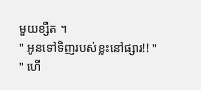មួយខ្សឺត ។
" អូនទៅទិញរបស់ខ្លះនៅផ្សារ!! "
" ហើ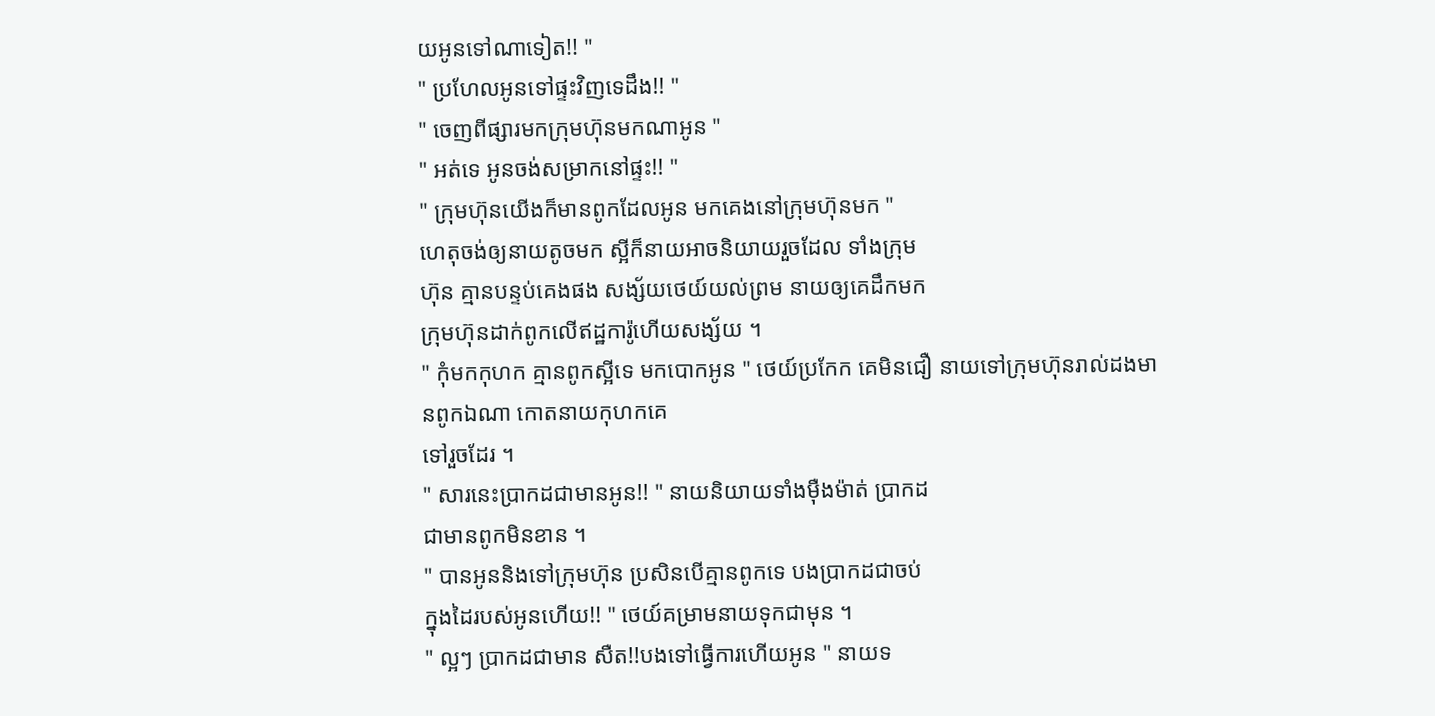យអូនទៅណាទៀត!! "
" ប្រហែលអូនទៅផ្ទះវិញទេដឹង!! "
" ចេញពីផ្សារមកក្រុមហ៊ុនមកណាអូន "
" អត់ទេ អូនចង់សម្រាកនៅផ្ទះ!! "
" ក្រុមហ៊ុនយើងក៏មានពូកដែលអូន មកគេងនៅក្រុមហ៊ុនមក "
ហេតុចង់ឲ្យនាយតូចមក ស្អីក៏នាយអាចនិយាយរួចដែល ទាំងក្រុម
ហ៊ុន គ្មានបន្ទប់គេងផង សង្ស័យថេយ៍យល់ព្រម នាយឲ្យគេដឹកមក
ក្រុមហ៊ុនដាក់ពូកលើឥដ្ឋការ៉ូហើយសង្ស័យ ។
" កុំមកកុហក គ្មានពូកស្អីទេ មកបោកអូន " ថេយ៍ប្រកែក គេមិនជឿ នាយទៅក្រុមហ៊ុនរាល់ដងមានពូកឯណា កោតនាយកុហកគេ
ទៅរួចដែរ ។
" សារនេះប្រាកដជាមានអូន!! " នាយនិយាយទាំងម៉ឺងម៉ាត់ ប្រាកដ
ជាមានពូកមិនខាន ។
" បានអូននិងទៅក្រុមហ៊ុន ប្រសិនបើគ្មានពូកទេ បងប្រាកដជាចប់
ក្នុងដៃរបស់អូនហើយ!! " ថេយ៍គម្រាមនាយទុកជាមុន ។
" ល្អៗ ប្រាកដជាមាន សឺត!!បងទៅធ្វើការហើយអូន " នាយទ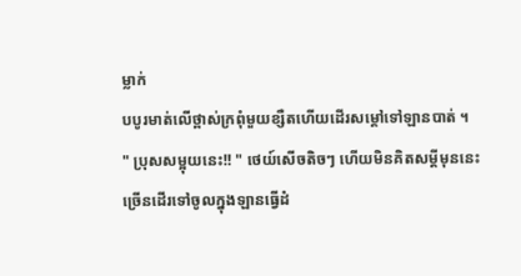ម្លាក់
បបូរមាត់លើថ្ពាស់ក្រពុំមួយខ្សឺតហើយដើរសម្ដៅទៅឡានបាត់ ។
" ប្រុសសម្អុយនេះ!! " ថេយ៍សើចតិចៗ ហើយមិនគិតសម្ដីមុននេះ
ច្រើនដើរទៅចូលក្នុងឡានធ្វើដំ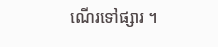ណើរទៅផ្សារ ។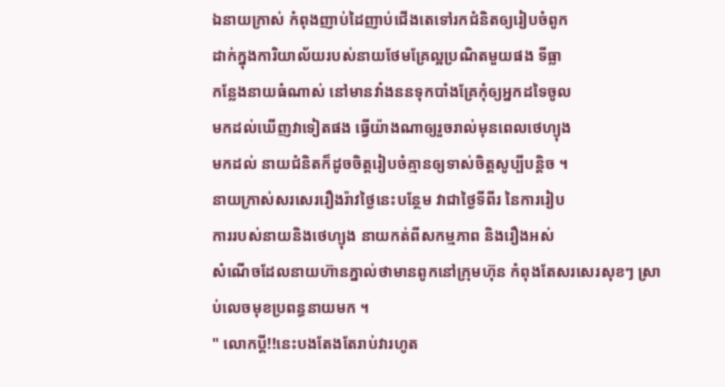ឯនាយក្រាស់ កំពុងញាប់ដៃញាប់ជើងតេទៅរកជំនិតឲ្យរៀបចំពូក
ដាក់ក្នុងការិយាល័យរបស់នាយថែមគ្រែល្អប្រណិតមួយផង ទីធ្លា
កន្លែងនាយធំណាស់ នៅមានវាំងននទុកបាំងគ្រែកុំឲ្យអ្នកដទៃចូល
មកដល់ឃើញវាទៀតផង ធ្វើយ៉ាងណាឲ្យរួចរាល់មុនពេលថេហ្យុង
មកដល់ នាយជំនិតក៏ដូចចិត្ដរៀបចំគ្មានឲ្យទាស់ចិត្ដសូប្បីបន្ដិច ។
នាយក្រាស់សរសេររឿងរ៉ាវថ្ងៃនេះបន្ថែម វាជាថ្ងៃទីពីរ នៃការរៀប
ការរបស់នាយនិងថេហ្យុង នាយកត់ពីសកម្មភាព និងរឿងអស់
សំណើចដែលនាយហ៊ានភ្នាល់ថាមានពូកនៅក្រុមហ៊ុន កំពុងតែសរសេរសុខៗ ស្រាប់លេចមុខប្រពន្ធនាយមក ។
" លោកប្ដី!!នេះបងតែងតែរាប់វារហូត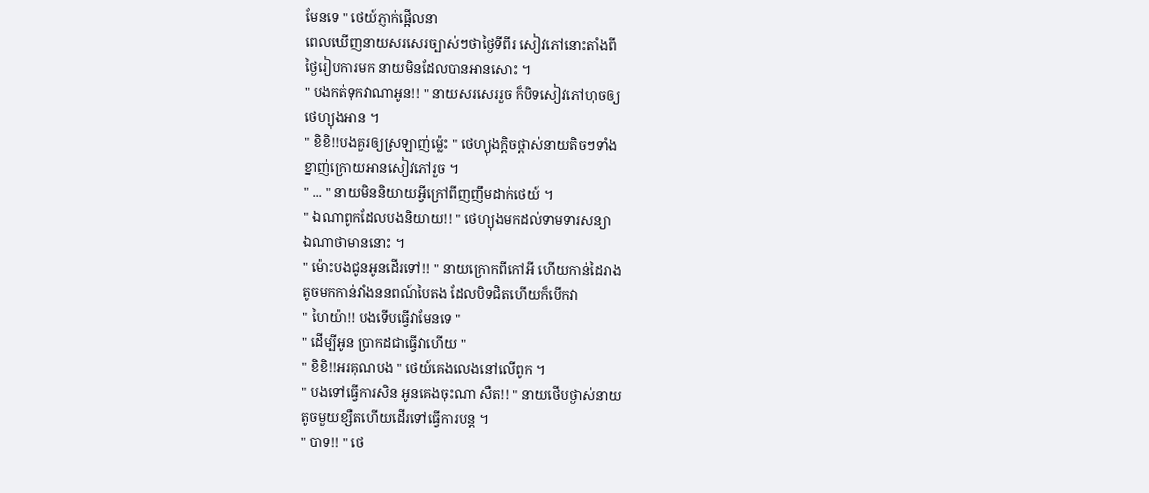មែនទេ " ថេយ៍ភ្ញាក់ផ្អើលនា
ពេលឃើញនាយសរសេរច្បាស់ៗថាថ្ងៃទីពីរ សៀវភៅនោះតាំងពី
ថ្ងៃរៀបការមក នាយមិនដែលបានអានសោះ ។
" បងកត់ទុកវាណាអូន!! " នាយសរសេររួច ក៏បិទសៀវភៅហុចឲ្យ
ថេហ្យុងអាន ។
" ខិខិ!!បងគួរឲ្យស្រឡាញ់ម្ល៉េះ " ថេហ្យុងក្ដិចថ្ពាស់នាយតិចៗទាំង
ខ្នាញ់ក្រោយអានសៀវភៅរួច ។
" ... " នាយមិននិយាយអ្វីក្រៅពីញញឹមដាក់ថេយ៍ ។
" ឯណាពូកដែលបងនិយាយ!! " ថេហ្យុងមកដល់ទាមទារសន្យា
ឯណាថាមាននោះ ។
" ម៉ោះបងជូនអូនដើរទៅ!! " នាយក្រោកពីកៅអី ហើយកាន់ដៃរាង
តូចមកកាន់វាំងននពណ៍បៃតង ដែលបិទជិតហើយក៏បើកវា
" ហៃយ៉ា!! បងទើបធ្វើវាមែនទេ "
" ដើម្បីអូន ប្រាកដជាធ្វើវាហើយ "
" ខិខិ!!អរគុណបង " ថេយ៍គេងលេងនៅលើពូក ។
" បងទៅធ្វើការសិន អូនគេងចុះណា សឺត!! " នាយថើបថ្ងាស់នាយ
តូចមួយខ្សឺតហើយដើរទៅធ្វើការបន្ដ ។
" បាទ!! " ថេ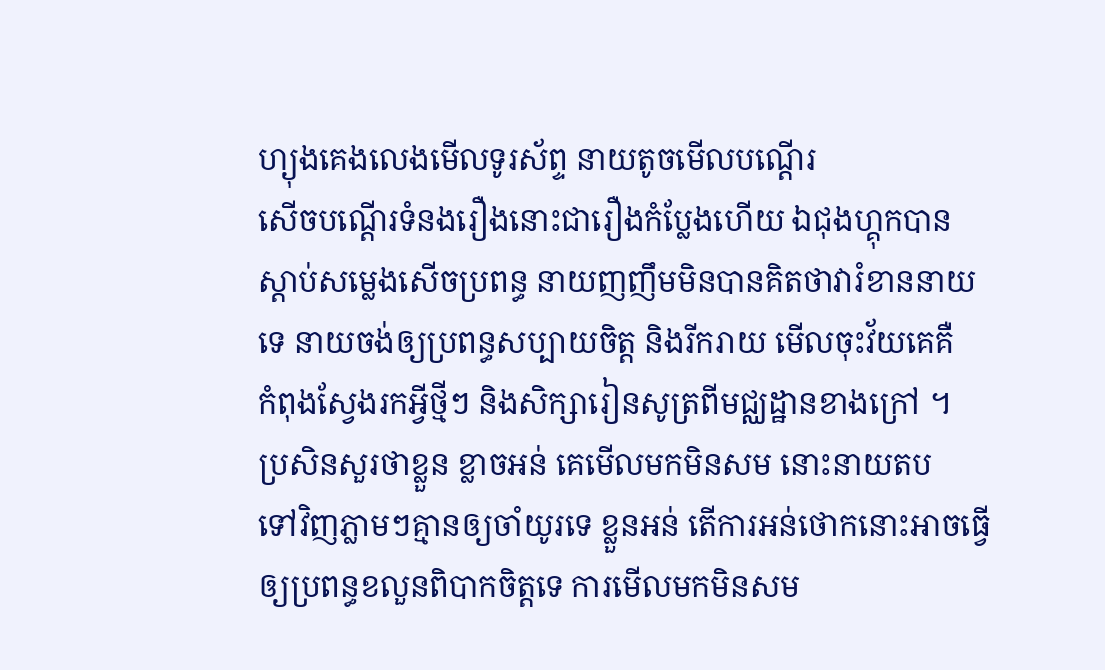ហ្យុងគេងលេងមើលទូរស័ព្ទ នាយតូចមើលបណ្ដើរ
សើចបណ្ដើរទំនងរឿងនោះជារឿងកំប្លែងហើយ ឯជុងហ្គុកបាន
ស្ដាប់សម្លេងសើចប្រពន្ធ នាយញញឹមមិនបានគិតថាវារំខាននាយ
ទេ នាយចង់ឲ្យប្រពន្ធសប្បាយចិត្ដ និងរីករាយ មើលចុះវ័យគេគឺ
កំពុងស្វែងរកអ្វីថ្មីៗ និងសិក្សារៀនសូត្រពីមជ្ឈដ្ឋានខាងក្រៅ ។
ប្រសិនសួរថាខ្លួន ខ្លាចអន់ គេមើលមកមិនសម នោះនាយតប
ទៅវិញភ្លាមៗគ្មានឲ្យចាំយូរទេ ខ្លួនអន់ តើការអន់ថោកនោះអាចធ្វើ
ឲ្យប្រពន្ធខលួនពិបាកចិត្ដទេ ការមើលមកមិនសម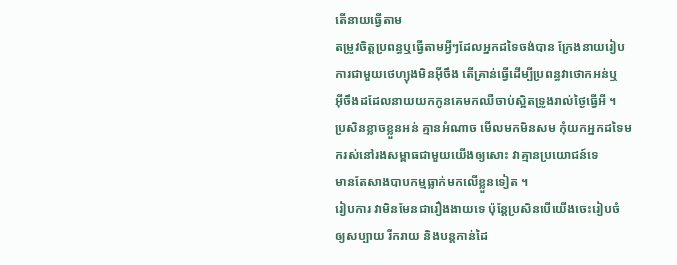តើនាយធ្វើតាម
តម្រូវចិត្ដប្រពន្ធឬធ្វើតាមអ្វីៗដែលអ្នកដទៃចង់បាន ក្រែងនាយរៀប
ការជាមួយថេហ្យុងមិនអ៊ីចឹង តើគ្រាន់ធ្វើដើម្បីប្រពន្ធវាថោកអន់ឬ
អ៊ីចឹងដដែលនាយយកកូនគេមកឈឺចាប់ស្អិតទ្រូងរាល់ថ្ងៃធ្វើអី ។
ប្រសិនខ្លាចខ្លួនអន់ គ្មានអំណាច មើលមកមិនសម កុំយកអ្នកដទៃមករស់នៅរងសម្ពាធជាមួយយើងឲ្យសោះ វាគ្មានប្រយោជន៍ទេ
មានតែសាងបាបកម្មធ្លាក់មកលើខ្លួនទៀត ។
រៀបការ វាមិនមែនជារឿងងាយទេ ប៉ុន្ដែប្រសិនបើយើងចេះរៀបចំ
ឲ្យសប្បាយ រីករាយ និងបន្ដកាន់ដៃ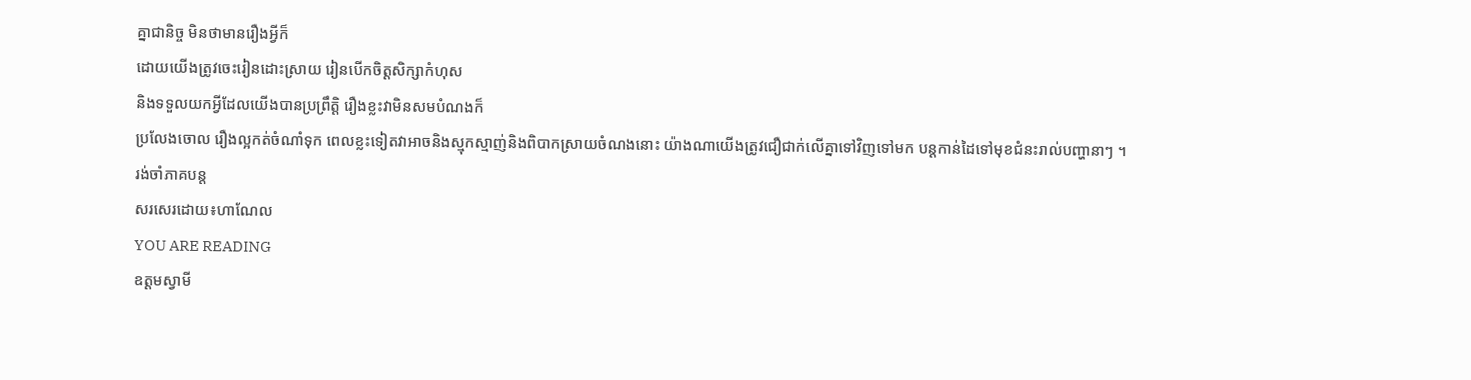គ្នាជានិច្ច មិនថាមានរឿងអ្វីក៏
ដោយយើងត្រូវចេះរៀនដោះស្រាយ រៀនបើកចិត្ដសិក្សាកំហុស
និងទទួលយកអ្វីដែលយើងបានប្រព្រឹត្ដិ រឿងខ្លះវាមិនសមបំណងក៏
ប្រលែងចោល រឿងល្អកត់ចំណាំទុក ពេលខ្លះទៀតវាអាចនិងស្មុកស្មាញ់និងពិបាកស្រាយចំណងនោះ យ៉ាងណាយើងត្រូវជឿជាក់លើគ្នាទៅវិញទៅមក បន្ដកាន់ដៃទៅមុខជំនះរាល់បញ្ហានាៗ ។
រង់ចាំភាគបន្ដ
សរសេរដោយ៖ហាណែល
YOU ARE READING
ឧត្ដមស្វាមី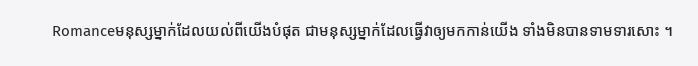Romanceមនុស្សម្នាក់ដែលយល់ពីយើងបំផុត ជាមនុស្សម្នាក់ដែលធ្វើវាឲ្យមកកាន់យើង ទាំងមិនបានទាមទារសោះ ។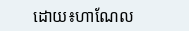ដោយ៖ហាណែល